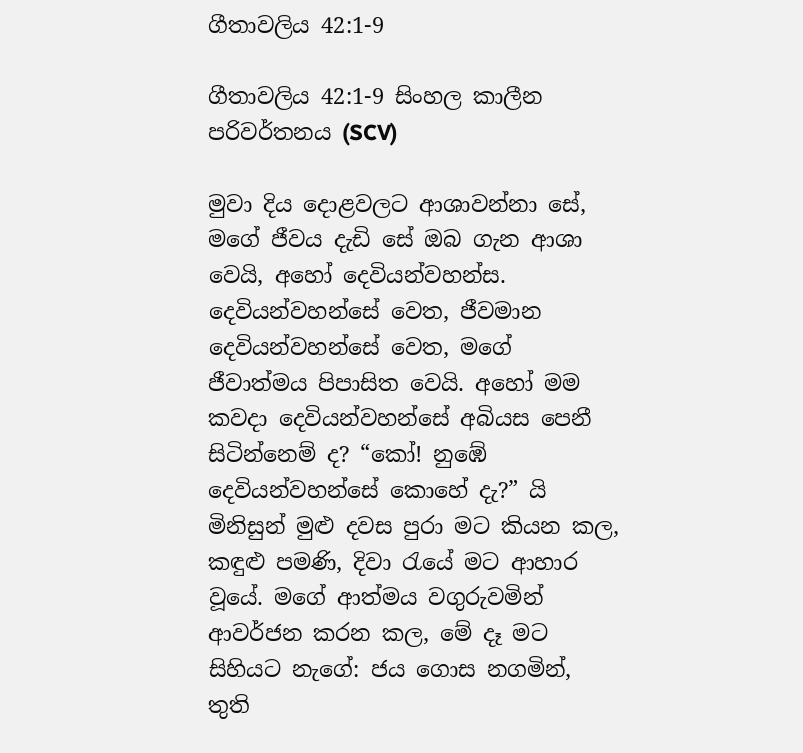ගීතාවලිය 42:1-9

ගීතාවලිය 42:1-9 සිංහල කාලීන පරිවර්තනය (SCV)

මුවා දිය දොළවලට ආශාවන්නා සේ, මගේ ජීවය දැඩි සේ ඔබ ගැන ආශා වෙයි, අහෝ දෙවියන්වහන්ස. දෙවියන්වහන්සේ වෙත, ජීවමාන දෙවියන්වහන්සේ වෙත, මගේ ජීවාත්මය පිපාසිත වෙයි. අහෝ මම කවදා දෙවියන්වහන්සේ අබියස පෙනී සිටින්නෙම් ද? “කෝ! නුඹේ දෙවියන්වහන්සේ කොහේ දැ?” යි මිනිසුන් මුළු දවස පුරා මට කියන කල, කඳුළු පමණි, දිවා රැයේ මට ආහාර වූයේ. මගේ ආත්මය වගුරුවමින් ආවර්ජන කරන කල, මේ දෑ මට සිහියට නැගේ: ජය ගොස නගමින්, තුති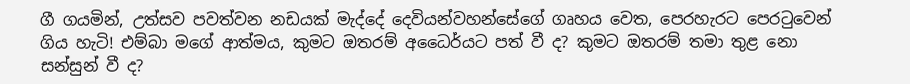ගී ගයමින්, උත්සව පවත්වන නඩයක් මැද්දේ දෙවියන්වහන්සේගේ ගෘහය වෙත, පෙරහැරට පෙරටුවෙන් ගිය හැටි! එම්බා මගේ ආත්මය, කුමට ඔතරම් අධෛර්යට පත් වී ද? කුමට ඔතරම් තමා තුළ නො සන්සුන් වී ද?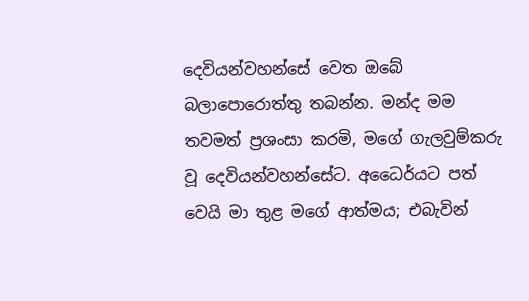දෙවියන්වහන්සේ වෙත ඔබේ බලාපොරොත්තු තබන්න. මන්ද මම තවමත් ප්‍රශංසා කරමි, මගේ ගැලවුම්කරු වූ දෙවියන්වහන්සේට. අධෛර්යට පත් වෙයි මා තුළ මගේ ආත්මය; එබැවින්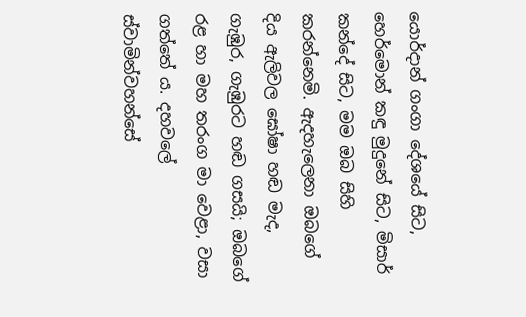යොර්දාන් ගංගා දේශයේ සිට, හෙර්මොන් කඳු මුදුනේ සිට, මිසාර් කන්දේ සිට, මම ඔබ සිහි කරන්නෙමි. ඇදහැලෙනා ඔබගේ දිය ඇලිවල ඝෝෂා හඬ මැද, ගැඹුර, ගැඹුරට හඬ ගසයි; ඔබගේ රළ හා මහ තරංග මා වෙළා, වසා ගත්තේ ය. දහවලේ ස්වාමින්වහන්සේ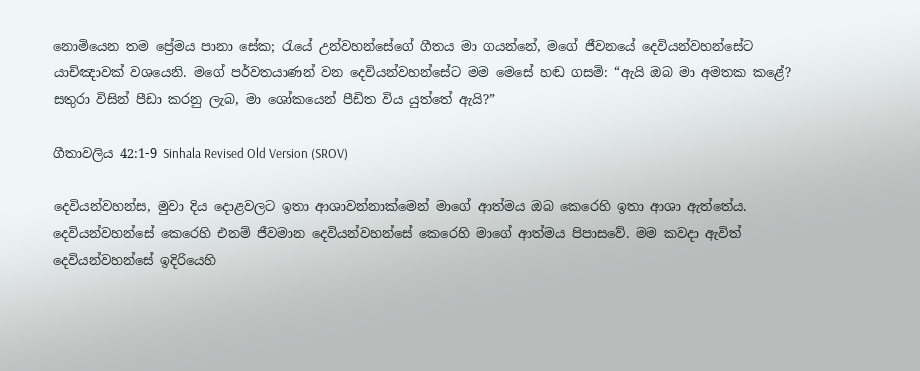නොමියෙන තම ප්‍රේමය පානා සේක; රැයේ උන්වහන්සේගේ ගීතය මා ගයන්නේ, මගේ ජීවනයේ දෙවියන්වහන්සේට යාච්ඤාවක් වශයෙනි. මගේ පර්වතයාණන් වන දෙවියන්වහන්සේට මම මෙසේ හඬ ගසමි: “ඇයි ඔබ මා අමතක කළේ? සතුරා විසින් පීඩා කරනු ලැබ, මා ශෝකයෙන් පීඩිත විය යුත්තේ ඇයි?”

ගීතාවලිය 42:1-9 Sinhala Revised Old Version (SROV)

දෙවියන්වහන්ස, මුවා දිය දොළවලට ඉතා ආශාවන්නාක්මෙන් මාගේ ආත්මය ඔබ කෙරෙහි ඉතා ආශා ඇත්තේය. දෙවියන්වහන්සේ කෙරෙහි එනම් ජීවමාන දෙවියන්වහන්සේ කෙරෙහි මාගේ ආත්මය පිපාසවේ. මම කවදා ඇවිත් දෙවියන්වහන්සේ ඉදිරියෙහි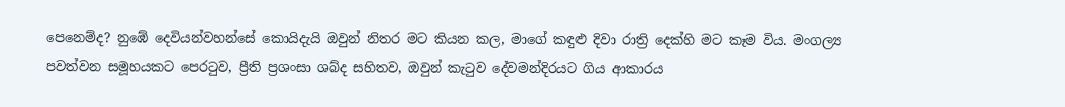පෙනෙම්ද? නුඹේ දෙවියන්වහන්සේ කොයිදැයි ඔවුන් නිතර මට කියන කල, මාගේ කඳුළු දිවා රාත්‍රි දෙක්හි මට කෑම විය. මංගල්‍ය පවත්වන සමූහයකට පෙරටුව, ප්‍රීති ප්‍රශංසා ශබ්ද සහිතව, ඔවුන් කැටුව දේවමන්දිරයට ගිය ආකාරය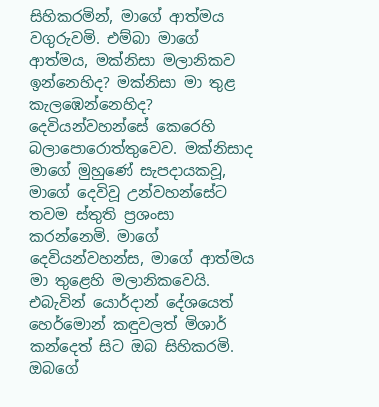සිහිකරමින්, මාගේ ආත්මය වගුරුවමි. එම්බා මාගේ ආත්මය, මක්නිසා මලානිකව ඉන්නෙහිද? මක්නිසා මා තුළ කැලඹෙන්නෙහිද? දෙවියන්වහන්සේ කෙරෙහි බලාපොරොත්තුවෙව. මක්නිසාද මාගේ මුහුණේ සැපදායකවූ, මාගේ දෙවිවූ උන්වහන්සේට තවම ස්තුති ප්‍රශංසා කරන්නෙමි. මාගේ දෙවියන්වහන්ස, මාගේ ආත්මය මා තුළෙහි මලානිකවෙයි. එබැවින් යොර්දාන් දේශයෙත් හෙර්මොන් කඳුවලත් මිශාර් කන්දෙත් සිට ඔබ සිහිකරමි. ඔබගේ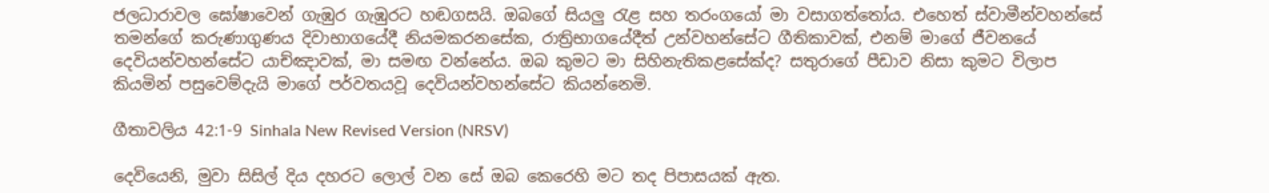ජලධාරාවල ඝෝෂාවෙන් ගැඹුර ගැඹුරට හඬගසයි. ඔබගේ සියලු රැළ සහ තරංගයෝ මා වසාගත්තෝය. එහෙත් ස්වාමීන්වහන්සේ තමන්ගේ කරුණාගුණය දිවාභාගයේදී නියමකරනසේක, රාත්‍රිභාගයේදීත් උන්වහන්සේට ගීතිකාවක්, එනම් මාගේ ජීවනයේ දෙවියන්වහන්සේට යාච්ඤාවක්, මා සමඟ වන්නේය. ඔබ කුමට මා සිහිනැතිකළසේක්ද? සතුරාගේ පීඩාව නිසා කුමට විලාප කියමින් පසුවෙම්දැයි මාගේ පර්වතයවූ දෙවියන්වහන්සේට කියන්නෙමි.

ගීතාවලිය 42:1-9 Sinhala New Revised Version (NRSV)

දෙවියෙනි, මුවා සිසිල් දිය දහරට ලොල් වන සේ ඔබ කෙරෙහි මට තද පිපාසයක් ඇත.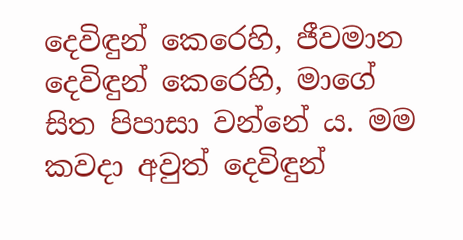දෙවිඳුන් කෙරෙහි, ජීවමාන දෙවිඳුන් කෙරෙහි, මාගේ සිත පිපාසා වන්නේ ය. මම කවදා අවුත් දෙවිඳුන්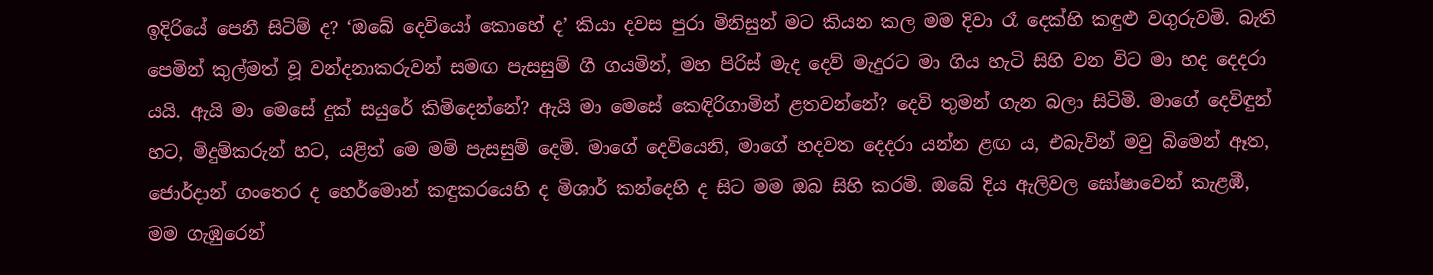ඉදිරියේ පෙනී සිටිම් ද? ‘ඔබේ දෙවියෝ කොහේ ද’ කියා දවස පුරා මිනිසුන් මට කියන කල මම දිවා රෑ දෙක්හි කඳුළු වගුරුවමි. බැති පෙමින් කුල්මත් වූ වන්දනාකරුවන් සමඟ පැසසුම් ගී ගයමින්, මහ පිරිස් මැද දෙව් මැදුරට මා ගිය හැටි සිහි වන විට මා හද දෙදරා යයි. ඇයි මා මෙසේ දුක් සයුරේ කිමිදෙන්නේ? ඇයි මා මෙසේ කෙඳිරිගාමින් ළතවන්නේ? දෙවි තුමන් ගැන බලා සිටිමි. මාගේ දෙවිඳුන් හට, මිදුම්කරුන් හට, යළිත් මෙ මම් පැසසුම් දෙමි. මාගේ දෙවියෙනි, මාගේ හදවත දෙදරා යන්න ළඟ ය, එබැවින් මවු බිමෙන් ඈත, ජොර්දාන් ගංතෙර ද හෙර්මොන් කඳුකරයෙහි ද මිශාර් කන්දෙහි ද සිට මම ඔබ සිහි කරමි. ඔබේ දිය ඇලිවල ඝෝෂාවෙන් කැළඹී, මම ගැඹුරෙන්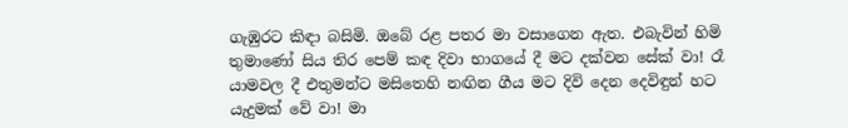ගැඹුරට කිඳා බසිමි. ඔබේ රළ පතර මා වසාගෙන ඇත. එබැවින් හිමි තුමාණෝ සිය තිර පෙම් කඳ දිවා භාගයේ දී මට දක්වන සේක් වා! රෑ යාමවල දී එතුමන්ට මසිතෙහි නඟින ගීය මට දිවි දෙන දෙවිඳුන් හට යැදුමක් වේ වා! මා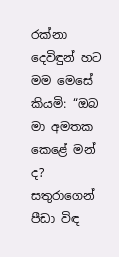රක්නා දෙවිඳුන් හට මම මෙසේ කියමි: “ඔබ මා අමතක කෙළේ මන් ද? සතුරාගෙන් පීඩා විඳ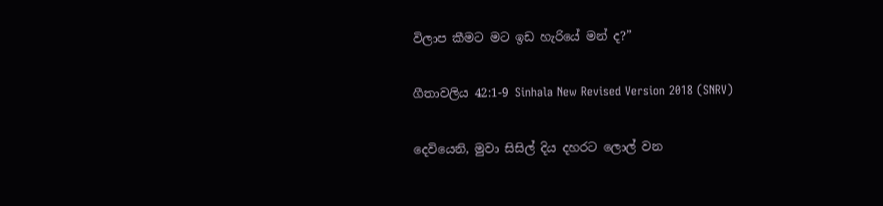විලාප කීමට මට ඉඩ හැරියේ මන් ද?”

ගීතාවලිය 42:1-9 Sinhala New Revised Version 2018 (SNRV)

දෙවියෙනි, මුවා සිසිල් දිය දහරට ලොල් වන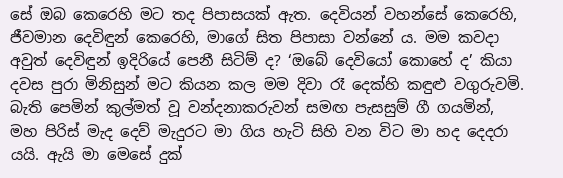සේ ඔබ කෙරෙහි මට තද පිපාසයක් ඇත. දෙවියන් වහන්සේ කෙරෙහි, ජීවමාන දෙවිඳුන් කෙරෙහි, මාගේ සිත පිපාසා වන්නේ ය. මම කවදා අවුත් දෙවිඳුන් ඉදිරියේ පෙනී සිටිම් ද? ‘ඔබේ දෙවියෝ කොහේ ද’ කියා දවස පුරා මිනිසුන් මට කියන කල මම දිවා රෑ දෙක්හි කඳුළු වගුරුවමි. බැති පෙමින් කුල්මත් වූ වන්දනාකරුවන් සමඟ පැසසුම් ගී ගයමින්, මහ පිරිස් මැද දෙව් මැදුරට මා ගිය හැටි සිහි වන විට මා හද දෙදරා යයි. ඇයි මා මෙසේ දුක්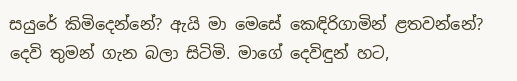සයුරේ කිමිදෙන්නේ? ඇයි මා මෙසේ කෙඳිරිගාමින් ළතවන්නේ? දෙවි තුමන් ගැන බලා සිටිමි. මාගේ දෙවිඳුන් හට,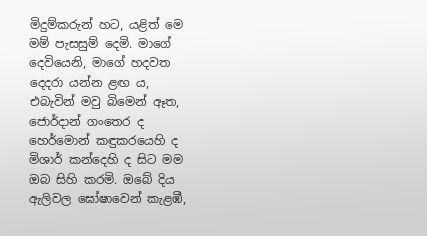මිදුම්කරුන් හට, යළිත් මෙ මම් පැසසුම් දෙමි. මාගේ දෙවියෙනි, මාගේ හදවත දෙදරා යන්න ළඟ ය, එබැවින් මවු බිමෙන් ඈත, ජොර්දාන් ගංතෙර ද හෙර්මොන් කඳුකරයෙහි ද මිශාර් කන්දෙහි ද සිට මම ඔබ සිහි කරමි. ඔබේ දිය ඇලිවල ඝෝෂාවෙන් කැළඹී,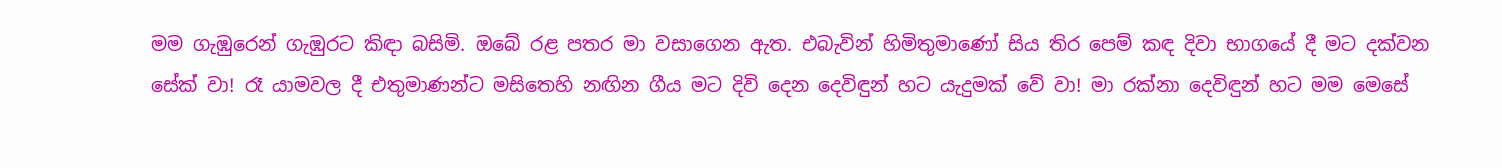මම ගැඹුරෙන් ගැඹුරට කිඳා බසිමි. ඔබේ රළ පතර මා වසාගෙන ඇත. එබැවින් හිමිතුමාණෝ සිය තිර පෙම් කඳ දිවා භාගයේ දී මට දක්වන සේක් වා! රෑ යාමවල දී එතුමාණන්ට මසිතෙහි නඟින ගීය මට දිවි දෙන දෙවිඳුන් හට යැදුමක් වේ වා! මා රක්නා දෙවිඳුන් හට මම මෙසේ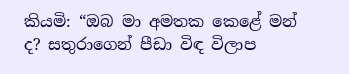කියමි: “ඔබ මා අමතක කෙළේ මන් ද? සතුරාගෙන් පීඩා විඳ විලාප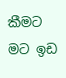කීමට මට ඉඩ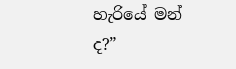හැරියේ මන් ද?”